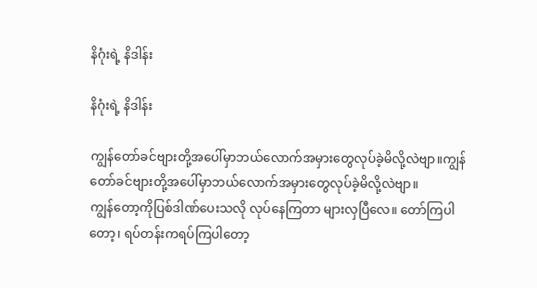နိဂုံးရဲ့ နိဒါန်း

နိဂုံးရဲ့ နိဒါန်း

ကျွန်တော်ခင်ဗျားတို့အပေါ်မှာဘယ်လောက်အမှားတွေလုပ်ခဲ့မိလို့လဲဗျာ။ကျွန်တော်ခင်ဗျားတို့အပေါ်မှာဘယ်လောက်အမှားတွေလုပ်ခဲ့မိလို့လဲဗျာ။
ကျွန်တော့ကိုပြစ်ဒါဏ်ပေးသလို လုပ်နေကြတာ များလှပြီလေ။ တော်ကြပါတော့၊ ရပ်တန်းကရပ်ကြပါတော့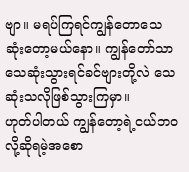ဗျာ။ မရပ်ကြရင်ကျွန်တောသေဆုံးတော့မယ်နော။ ကျွန်တော်သာသေဆုံးသွားရင်ခင်ဗျားတို့လဲ သေဆုံးသလိုဖြစ်သွားကြမှာ။
ဟုတ်ပါတယ် ကျွန်တော့ရဲ့ငယ်ဘဝ လို့ဆိုရမဲ့အစော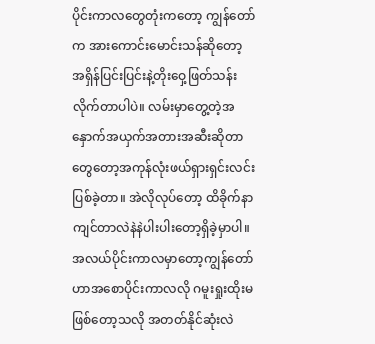ပိုင်းကာလတွေတုံးကတော့ ကျွန်တော်က အားကောင်းမောင်းသန်ဆိုတော့ အရှိန်ပြင်းပြင်းနဲ့တိုးဝှေ့ဖြတ်သန်းလိုက်တာပါပဲ။ လမ်းမှာတွေ့တဲ့အနှောက်အယှက်အတားအဆီးဆိုတာတွေတော့အကုန်လုံးဖယ်ရှားရှင်းလင်းပြစ်ခဲ့တာ။ အဲလိုလုပ်တော့ ထိခိုက်နာကျင်တာလဲနဲနဲပါးပါးတော့ရှိခဲ့မှာပါ။
အလယ်ပိုင်းကာလမှာတော့ကျွန်တော်ဟာအစောပိုင်းကာလလို ဂမူးရှုးထိုးမဖြစ်တော့သလို အတတ်နိုင်ဆုံးလဲ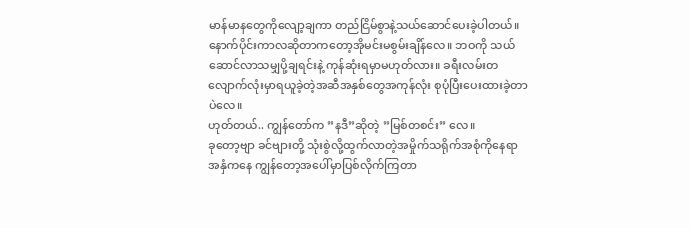မာန်မာနတွေကိုလျော့ချကာ တည်ငြိမ်စွာနဲ့သယ်ဆောင်ပေးခဲ့ပါတယ်။
နောက်ပိုင်းကာလဆိုတာကတော့အိုမင်းမစွမ်းချိန်လေ။ ဘဝကို သယ်ဆောင်လာသမျှပို့ချရင်းနဲ့ ကုန်ဆုံးရမှာမဟုတ်လား။ ခရီးလမ်းတလျောက်လုံးမှာရယူခဲ့တဲ့အဆီအနှစ်တွေအကုန်လုံး စုပုံပြီးပေးထားခဲ့တာပဲလေ။
ဟုတ်တယ်.. ကျွန်တော်က ”နဒီ”ဆိုတဲ့ ”မြစ်တစင်း” လေ။
ခုတော့ဗျာ ခင်ဗျားတို့ သုံးစွဲလို့ထွက်လာတဲ့အမှိုက်သရိုက်အစုံကိုနေရာအနှံကနေ ကျွန်တော့အပေါ်မှာပြစ်လိုက်ကြတာ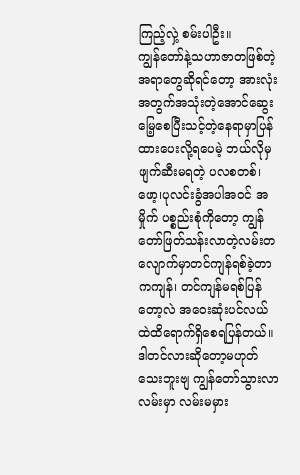ကြည့်လှဲ့ စမ်းပါဦး။
ကျွန်တော်နဲ့သဟာဇာတဖြစ်တဲ့အရာတွေဆိုရင်တော့ အားလုံးအတွက်အသုံးတဲ့အောင်ဆွေးမြေ့စေပြီးသင့်တဲ့နေရာမှာပြန်ထားပေးလို့ရပေမဲ့ ဘယ်လိုမှဖျက်ဆီးမရတဲ့ ပလစတစ်၊ ဖော့၊ပုလင်းခွံအပါအဝင် အမှိုက် ပစ္စည်းစုံကိုတော့ ကျွန်တော်ဖြတ်သန်းလာတဲ့လမ်းတလျောက်မှာတင်ကျန်ရစ်ခဲ့တာကကျန်၊ တင်ကျန်မရစ်ပြန်တော့လဲ အဝေးဆုံးပင်လယ်ထဲထိရောက်ရှိစေရပြန်တယ်။
ဒါတင်လားဆိုတော့မဟုတ်သေးဘူးဗျ ကျွန်တော်သွားလာလမ်းမှာ လမ်းမမှား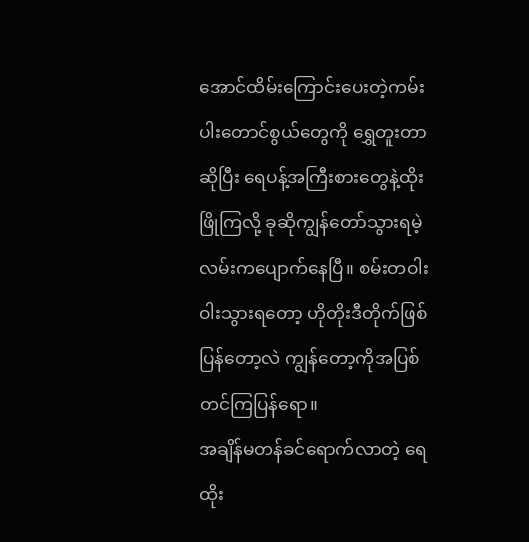အောင်ထိမ်းကြောင်းပေးတဲ့ကမ်းပါးတောင်စွယ်တွေကို ရွှေတူးတာဆိုပြီး ရေပန့်အကြီးစားတွေနဲ့ထိုးဖြိုကြလို့ ခုဆိုကျွန်တော်သွားရမဲ့လမ်းကပျောက်နေပြီ။ စမ်းတဝါးဝါးသွားရတော့ ဟိုတိုးဒီတိုက်ဖြစ်ပြန်တော့လဲ ကျွန်တော့ကိုအပြစ်တင်ကြပြန်ရော။
အချိန်မတန်ခင်ရောက်လာတဲ့ ရေထိုး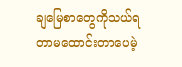ချမြေစာတွေကိုသယ်ရတာမထောင်းတာပေမဲ့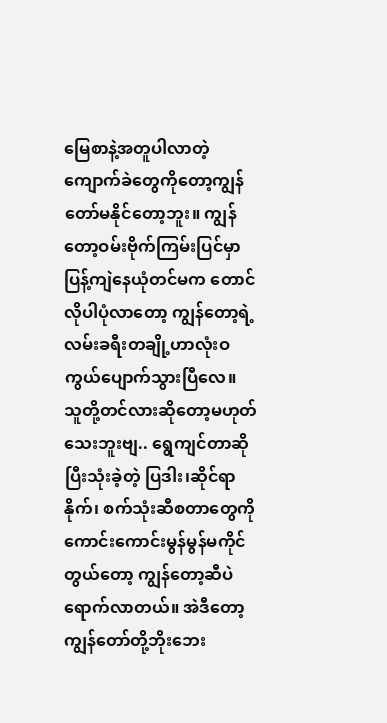မြေစာနဲ့အတူပါလာတဲ့ကျောက်ခဲတွေကိုတော့ကျွန်တော်မနိုင်တော့ဘူး။ ကျွန်တော့ဝမ်းဗိုက်ကြမ်းပြင်မှာပြန့်ကျဲနေယုံတင်မက တောင်လိုပါပုံလာတော့ ကျွန်တော့ရဲ့လမ်းခရီးတချို့ဟာလုံးဝကွယ်ပျောက်သွားပြီလေ။
သူတို့တင်လားဆိုတော့မဟုတ်သေးဘူးဗျ.. ရွေကျင်တာဆိုပြီးသုံးခဲ့တဲ့ ပြဒါး၊ဆိုင်ရာနိုက်၊ စက်သုံးဆီစတာတွေကိုကောင်းကောင်းမွန်မွန်မကိုင်တွယ်တော့ ကျွန်တော့ဆီပဲရောက်လာတယ်။ အဲဒီတော့ကျွန်တော်တို့ဘိုးဘေး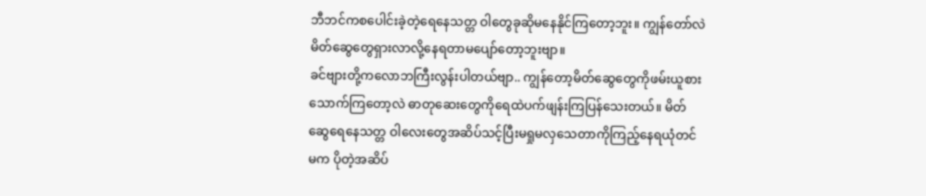ဘီဘင်ကစပေါင်းခဲ့တဲ့ရေနေသတ္တ ဝါတွေခုဆိုမနေနိုင်ကြတော့ဘူး။ ကျွန်တော်လဲမိတ်ဆွေတွေရှားလာလို့နေရတာမပျော်တော့ဘူးဗျာ။
ခင်ဗျားတို့ကလောဘကြီးလွန်းပါတယ်ဗျာ.. ကျွန်တော့မိတ်ဆွေတွေကိုဖမ်းယူစားသောက်ကြတော့လဲ ဓာတုဆေးတွေကိုရေထဲပက်ဖျန်းကြပြန်သေးတယ်။ မိတ်ဆွေရေနေသတ္တ ဝါလေးတွေအဆိပ်သင့်ပြီးမရှုမလှသေတာကိုကြည့်နေရယုံတင်မက ပိုတဲ့အဆိပ်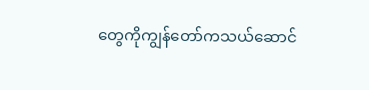တွေကိုကျွန်တော်ကသယ်ဆောင်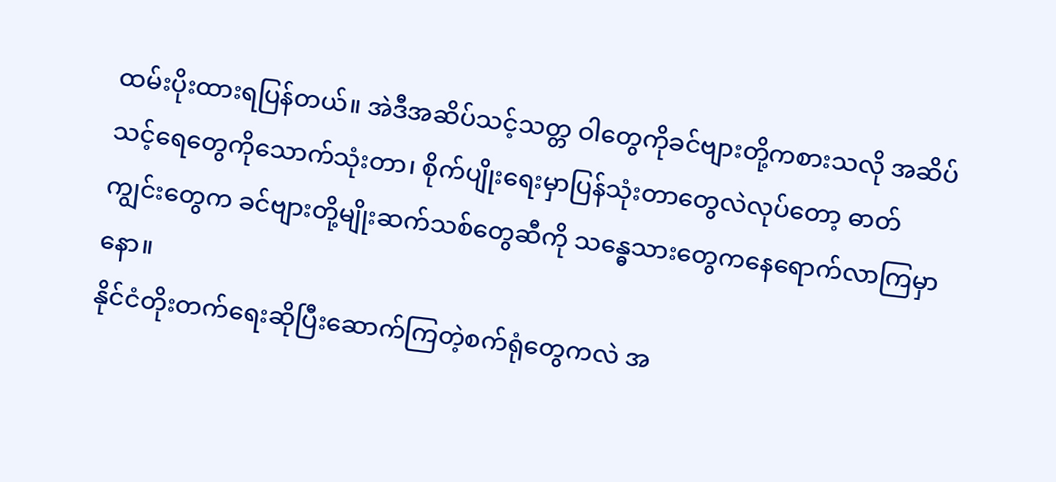ထမ်းပိုးထားရပြန်တယ်။ အဲဒီအဆိပ်သင့်သတ္တ ဝါတွေကိုခင်ဗျားတို့ကစားသလို အဆိပ်သင့်ရေတွေကိုသောက်သုံးတာ၊ စိုက်ပျိုးရေးမှာပြန်သုံးတာတွေလဲလုပ်တော့ ဓာတ်ကျွင်းတွေက ခင်ဗျားတို့မျိုးဆက်သစ်တွေဆီကို သန္ဓေသားတွေကနေရောက်လာကြမှာနော။
နိုင်ငံတိုးတက်ရေးဆိုပြီးဆောက်ကြတဲ့စက်ရုံတွေကလဲ အ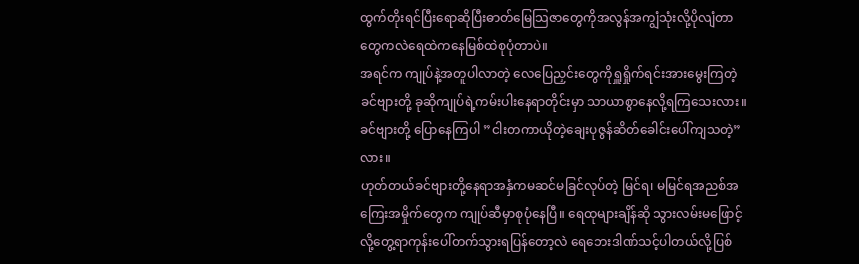ထွက်တိုးရင်ပြီးရောဆိုပြီးဓာတ်မြေသြဇာတွေကိုအလွန်အကျွံသုံးလို့ပိုလျံတာတွေကလဲရေထဲကနေမြစ်ထဲစုပုံတာပဲ။
အရင်က ကျုပ်နဲ့အတူပါလာတဲ့ လေပြေညှင်းတွေကိုရှူရှိုက်ရင်းအားမွေးကြတဲ့ခင်ဗျားတို့ ခုဆိုကျုပ်ရဲ့ကမ်းပါးနေရာတိုင်းမှာ သာယာစွာနေလို့ရကြသေးလား။
ခင်ဗျားတို့ ပြောနေကြပါ ”ငါးတကာယိုတဲ့ချေးပုဇွန်ဆိတ်ခေါင်းပေါ်ကျသတဲ့” လား။
ဟုတ်တယ်ခင်ဗျားတို့နေရာအနှံကမဆင်မခြင်လုပ်တဲ့ မြင်ရ၊ မမြင်ရအညစ်အကြေးအမှိုက်တွေက ကျုပ်ဆီမှာစုပုံနေပြီ။ ရေထုများချိန်ဆို သွားလမ်းမဖြောင့်လို့တွေ့ရာကုန်းပေါ်တက်သွားရပြန်တော့လဲ ရေဘေးဒါဏ်သင့်ပါတယ်လို့ပြစ်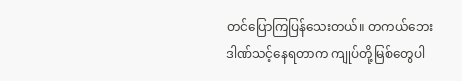တင်ပြောကြပြန်သေးတယ်။ တကယ်ဘေးဒါဏ်သင့်နေရတာက ကျုပ်တို့မြစ်တွေပါ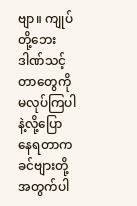ဗျာ။ ကျုပ်တို့ဘေးဒါဏ်သင့်တာတွေကိုမလုပ်ကြပါနဲ့လို့ပြောနေရတာကခင်ဗျားတို့အတွက်ပါ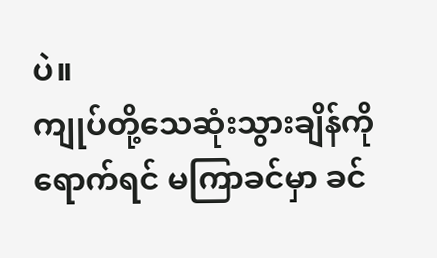ပဲ။
ကျုပ်တို့သေဆုံးသွားချိန်ကိုရောက်ရင် မကြာခင်မှာ ခင်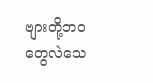ဗျားတို့ဘဝတွေလဲသေ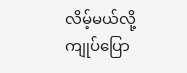လိမ့်မယ်လို့ကျုပ်ပြော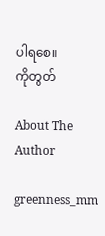ပါရစေ။
ကိုတွတ်

About The Author

greenness_mm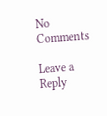No Comments

Leave a Reply